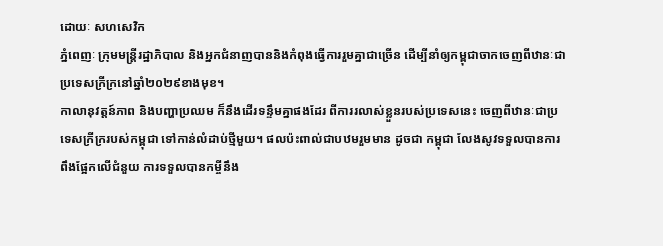ដោយៈ សហសេវិក
ភ្នំពេញៈ ក្រុមមន្រ្តីរដ្ឋាភិបាល និងអ្នកជំនាញបាននិងកំពុងធ្វើការរួមគ្នាជាច្រើន ដើម្បីនាំឲ្យកម្ពុជាចាកចេញពីឋានៈជាប្រទេសក្រីក្រនៅឆ្នាំ២០២៩ខាងមុខ។
កាលានុវត្តន៍ភាព និងបញ្ហាប្រឈម ក៏នឹងដើរទន្ទឹមគ្នាផងដែរ ពីការរលាស់ខ្លួនរបស់ប្រទេសនេះ ចេញពីឋានៈជាប្រទេសក្រីក្ររបស់កម្ពុជា ទៅកាន់លំដាប់ថ្មីមួយ។ ផលប៉ះពាល់ជាបឋមរួមមាន ដូចជា កម្ពុជា លែងសូវទទួលបានការពឹងផ្អែកលើជំនួយ ការទទួលបានកម្ចីនឹង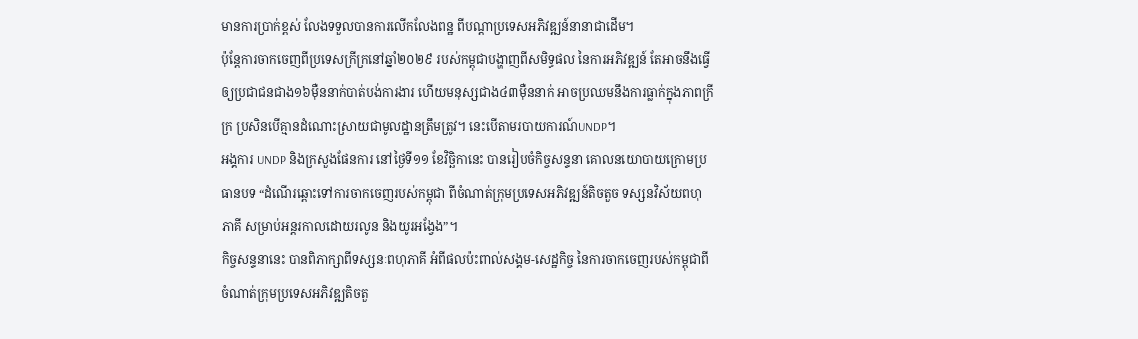មានការប្រាក់ខ្ពស់ លែងទទួលបានការលើកលែងពន្ឋ ពីបណ្តាប្រទេសអភិវឌ្ឍន៍នានាជាដើម។
ប៉ុន្តែការចាកចេញពីប្រទេសក្រីក្រនៅឆ្នាំ២០២៩ របស់កម្ពុជាបង្ហាញពីសមិទ្ធផល នៃការអភិវឌ្ឍន៍ តែអាចនឹងធ្វើឲ្យប្រជាជនជាង១៦ម៉ឺននាក់បាត់បង់ការងារ ហើយមនុស្សជាង៤៣ម៉ឺននាក់ អាចប្រឈមនឹងការធ្លាក់ក្នុងភាពក្រីក្រ ប្រសិនបើគ្មានដំណោះស្រាយជាមូលដ្ឋានត្រឹមត្រូវ។ នេះបើតាមរបាយការណ៍UNDP។
អង្គការ UNDP និងក្រសួងផែនការ នៅថ្ងៃទី១១ ខែវិច្ឆិកានេះ បានរៀបចំកិច្ចសន្ទនា គោលនយោបាយក្រោមប្រធានបទ “ដំណើរឆ្ពោះទៅការចាកចេញរបស់កម្ពុជា ពីចំណាត់ក្រុមប្រទេសអភិវឌ្ឍន៍តិចតួច ទស្សនវិស័យពហុភាគី សម្រាប់អន្តរកាលដោយរលូន និងយូរអង្វែង”។
កិច្ចសន្ទនានេះ បានពិភាក្សាពីទស្សនៈពហុភាគី អំពីផលប៉ះពាល់សង្គម-សេដ្ឋកិច្ច នៃការចាកចេញរបស់កម្ពុជាពីចំណាត់ក្រុមប្រទេសអភិវឌ្ឍតិចតួ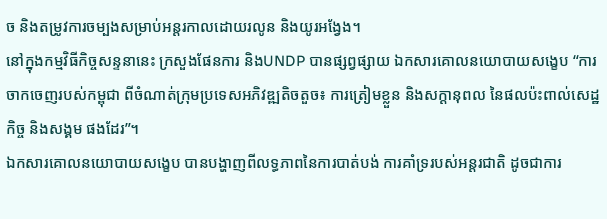ច និងតម្រូវការចម្បងសម្រាប់អន្តរកាលដោយរលូន និងយូរអង្វែង។
នៅក្នុងកម្មវិធីកិច្ចសន្ទនានេះ ក្រសួងផែនការ និងUNDP បានផ្សព្វផ្សាយ ឯកសារគោលនយោបាយសង្ខេប “ការចាកចេញរបស់កម្ពុជា ពីចំណាត់ក្រុមប្រទេសអភិវឌ្ឍតិចតួច៖ ការត្រៀមខ្លួន និងសក្ដានុពល នៃផលប៉ះពាល់សេដ្ឋកិច្ច និងសង្គម ផងដែរ”។
ឯកសារគោលនយោបាយសង្ខេប បានបង្ហាញពីលទ្ធភាពនៃការបាត់បង់ ការគាំទ្ររបស់អន្តរជាតិ ដូចជាការ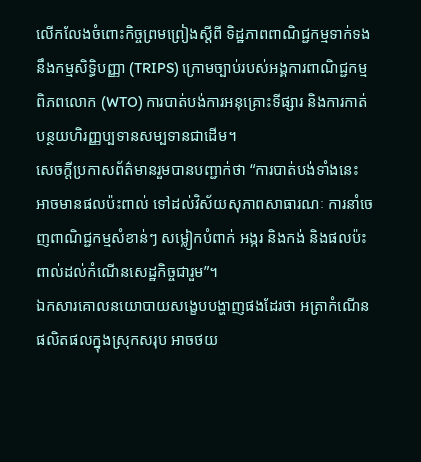លើកលែងចំពោះកិច្ចព្រមព្រៀងស្តីពី ទិដ្ឋភាពពាណិជ្ជកម្មទាក់ទងនឹងកម្មសិទ្ធិបញ្ញា (TRIPS) ក្រោមច្បាប់របស់អង្គការពាណិជ្ជកម្មពិភពលោក (WTO) ការបាត់បង់ការអនុគ្រោះទីផ្សារ និងការកាត់បន្ថយហិរញ្ញប្បទានសម្បទានជាដើម។
សេចក្ដីប្រកាសព័ត៌មានរួមបានបញ្ជាក់ថា “ការបាត់បង់ទាំងនេះ អាចមានផលប៉ះពាល់ ទៅដល់វិស័យសុភាពសាធារណៈ ការនាំចេញពាណិជ្ជកម្មសំខាន់ៗ សម្លៀកបំពាក់ អង្ករ និងកង់ និងផលប៉ះពាល់ដល់កំណើនសេដ្ឋកិច្ចជារួម”។
ឯកសារគោលនយោបាយសង្ខេបបង្ហាញផងដែរថា អត្រាកំណើនផលិតផលក្នុងស្រុកសរុប អាចថយ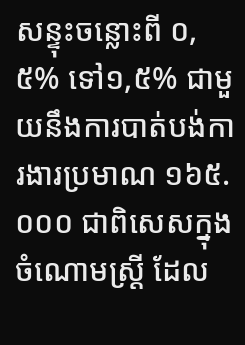សន្ទុះចន្លោះពី ០,៥% ទៅ១,៥% ជាមួយនឹងការបាត់បង់ការងារប្រមាណ ១៦៥.០០០ ជាពិសេសក្នុងចំណោមស្ត្រី ដែល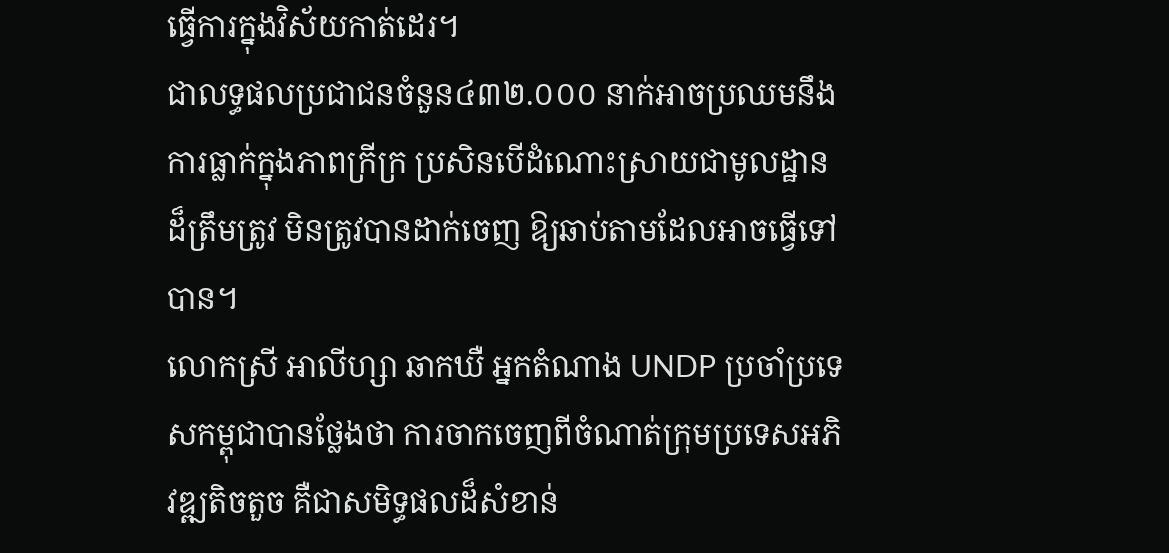ធ្វើការក្នុងវិស័យកាត់ដេរ។
ជាលទ្ធផលប្រជាជនចំនួន៤៣២.០០០ នាក់អាចប្រឈមនឹងការធ្លាក់ក្នុងភាពក្រីក្រ ប្រសិនបើដំណោះស្រាយជាមូលដ្ឋានដ៏ត្រឹមត្រូវ មិនត្រូវបានដាក់ចេញ ឱ្យឆាប់តាមដែលអាចធ្វើទៅបាន។
លោកស្រី អាលីហ្សា ឆាកឃឺ អ្នកតំណាង UNDP ប្រចាំប្រទេសកម្ពុជាបានថ្លែងថា ការចាកចេញពីចំណាត់ក្រុមប្រទេសអភិវឌ្ឍតិចតួច គឺជាសមិទ្ធផលដ៏សំខាន់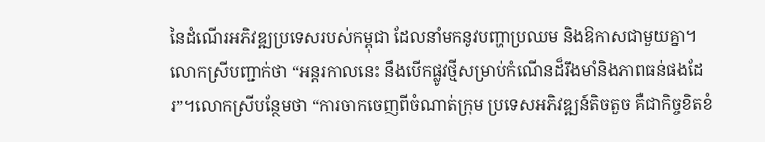នៃដំណើរអភិវឌ្ឍប្រទេសរបស់កម្ពុជា ដែលនាំមកនូវបញ្ហាប្រឈម និងឱកាសជាមួយគ្នា។
លោកស្រីបញ្ជាក់ថា “អន្តរកាលនេះ នឹងបើកផ្លូវថ្មីសម្រាប់កំណើនដ៏រឹងមាំនិងភាពធន់ផងដែរ”។លោកស្រីបន្ថែមថា “ការចាកចេញពីចំណាត់ក្រុម ប្រទេសអភិវឌ្ឍន៍តិចតួច គឺជាកិច្ចខិតខំ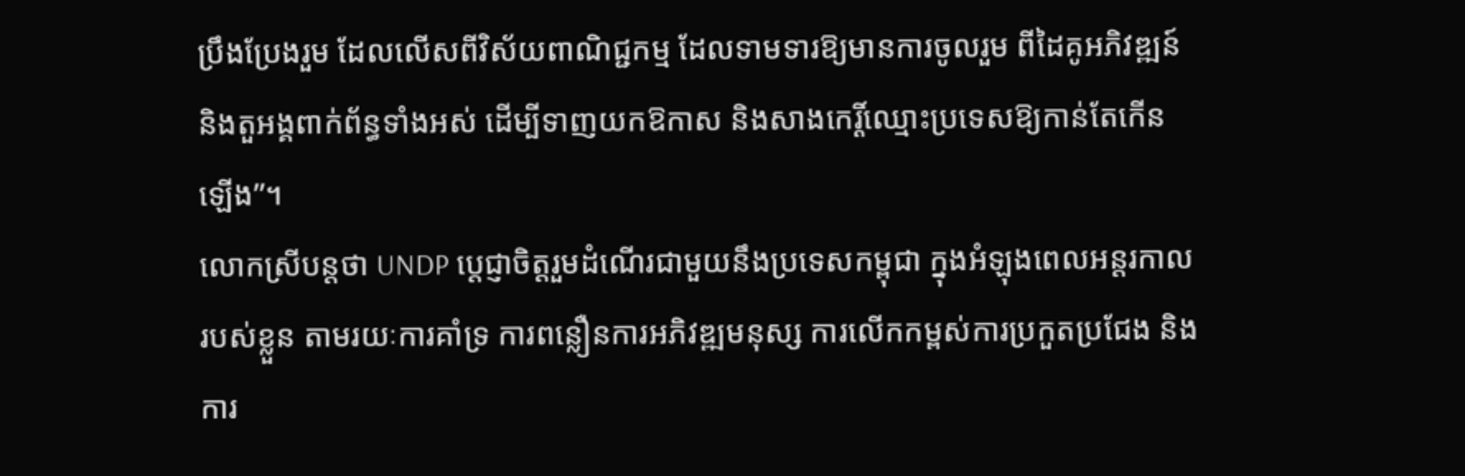ប្រឹងប្រែងរួម ដែលលើសពីវិស័យពាណិជ្ជកម្ម ដែលទាមទារឱ្យមានការចូលរួម ពីដៃគូអភិវឌ្ឍន៍ និងតួអង្គពាក់ព័ន្ធទាំងអស់ ដើម្បីទាញយកឱកាស និងសាងកេរ្តិ៍ឈ្មោះប្រទេសឱ្យកាន់តែកើនឡើង”។
លោកស្រីបន្តថា UNDP ប្ដេជ្ញាចិត្តរួមដំណើរជាមួយនឹងប្រទេសកម្ពុជា ក្នុងអំឡុងពេលអន្តរកាលរបស់ខ្លួន តាមរយៈការគាំទ្រ ការពន្លឿនការអភិវឌ្ឍមនុស្ស ការលើកកម្ពស់ការប្រកួតប្រជែង និងការ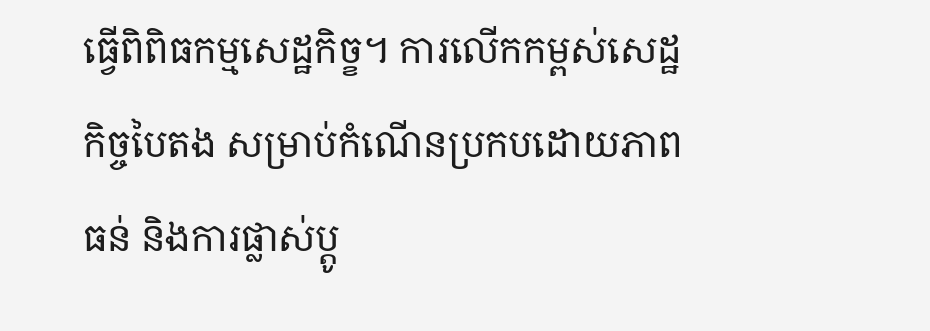ធ្វើពិពិធកម្មសេដ្ឋកិច្ខ។ ការលើកកម្ពស់សេដ្ឋកិច្ចបៃតង សម្រាប់កំណើនប្រកបដោយភាពធន់ និងការផ្លាស់ប្តូ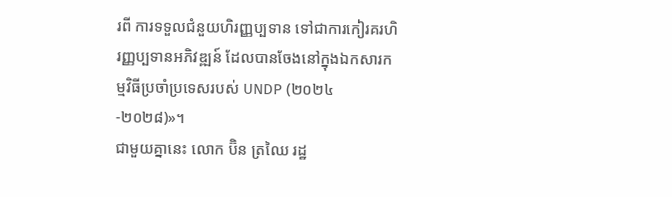រពី ការទទួលជំនួយហិរញ្ញប្បទាន ទៅជាការកៀរគរហិរញ្ញប្បទានអភិវឌ្ឍន៍ ដែលបានចែងនៅក្នុងឯកសារកម្មវិធីប្រចាំប្រទេសរបស់ UNDP (២០២៤-២០២៨)»។
ជាមួយគ្នានេះ លោក ប៊ិន ត្រឈៃ រដ្ឋ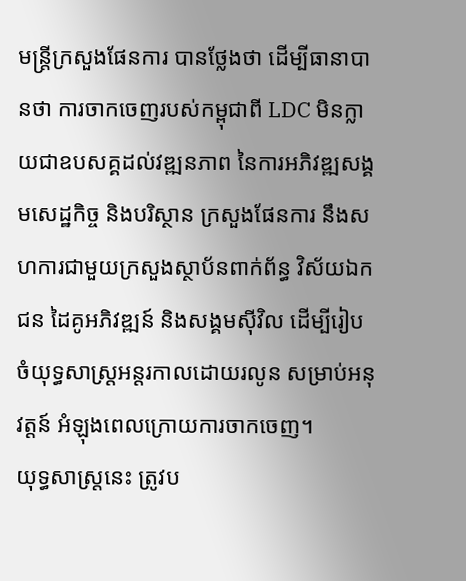មន្ត្រីក្រសួងផែនការ បានថ្លែងថា ដើម្បីធានាបានថា ការចាកចេញរបស់កម្ពុជាពី LDC មិនក្លាយជាឧបសគ្គដល់វឌ្ឍនភាព នៃការអភិវឌ្ឍសង្គមសេដ្ឋកិច្ច និងបរិស្ថាន ក្រសួងផែនការ នឹងសហការជាមួយក្រសួងស្ថាប័នពាក់ព័ន្ធ វិស័យឯកជន ដៃគូអភិវឌ្ឍន៍ និងសង្គមស៊ីវិល ដើម្បីរៀបចំយុទ្ធសាស្ត្រអន្តរកាលដោយរលូន សម្រាប់អនុវត្តន៍ អំឡុងពេលក្រោយការចាកចេញ។
យុទ្ធសាស្ត្រនេះ ត្រូវប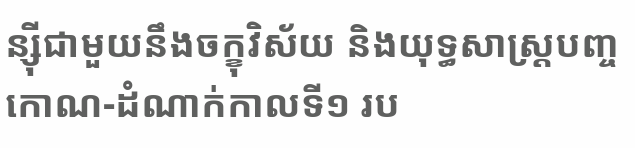ន្ស៊ីជាមួយនឹងចក្ខុវិស័យ និងយុទ្ធសាស្ត្របញ្ចកោណ-ដំណាក់កាលទី១ រប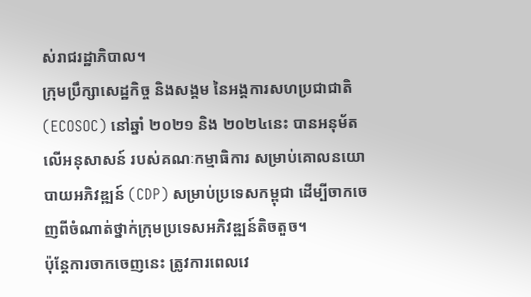ស់រាជរដ្ឋាភិបាល។
ក្រុមប្រឹក្សាសេដ្ឋកិច្ច និងសង្គម នៃអង្គការសហប្រជាជាតិ (ECOSOC) នៅឆ្នាំ ២០២១ និង ២០២៤នេះ បានអនុម័តលើអនុសាសន៍ របស់គណៈកម្មាធិការ សម្រាប់គោលនយោបាយអភិវឌ្ឍន៍ (CDP) សម្រាប់ប្រទេសកម្ពុជា ដើម្បីចាកចេញពីចំណាត់ថ្នាក់ក្រុមប្រទេសអភិវឌ្ឍន៍តិចតួច។
ប៉ុន្តែការចាកចេញនេះ ត្រូវការពេលវេ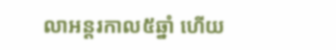លាអន្តរកាល៥ឆ្នាំ ហើយ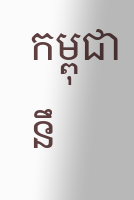កម្ពុជា នឹ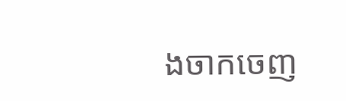ងចាកចេញ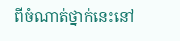ពីចំណាត់ថ្នាក់នេះនៅ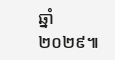ឆ្នាំ២០២៩៕